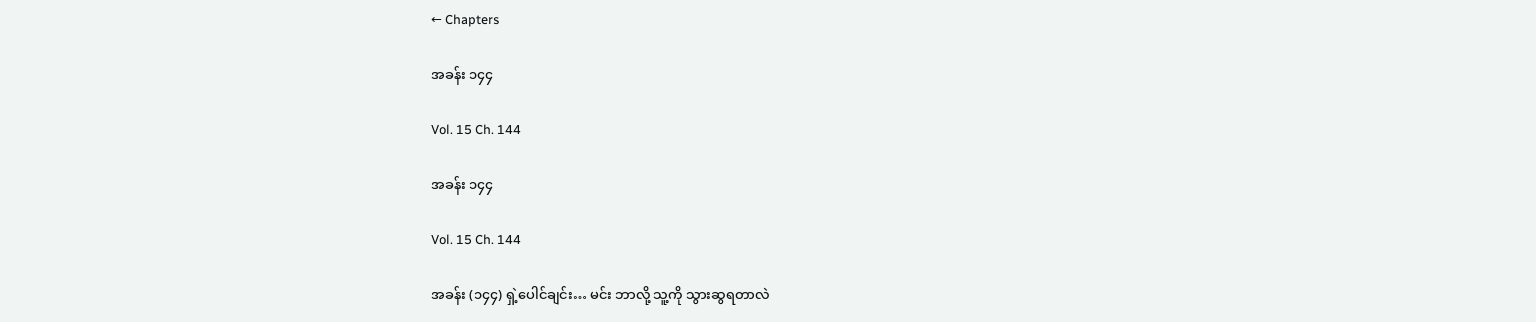← Chapters

အခန်း ၁၄၄

Vol. 15 Ch. 144

အခန်း ၁၄၄

Vol. 15 Ch. 144

အခန်း (၁၄၄) ရှဲ့ပေါင်ချင်း… မင်း ဘာလို့ သူ့ကို သွားဆွရတာလဲ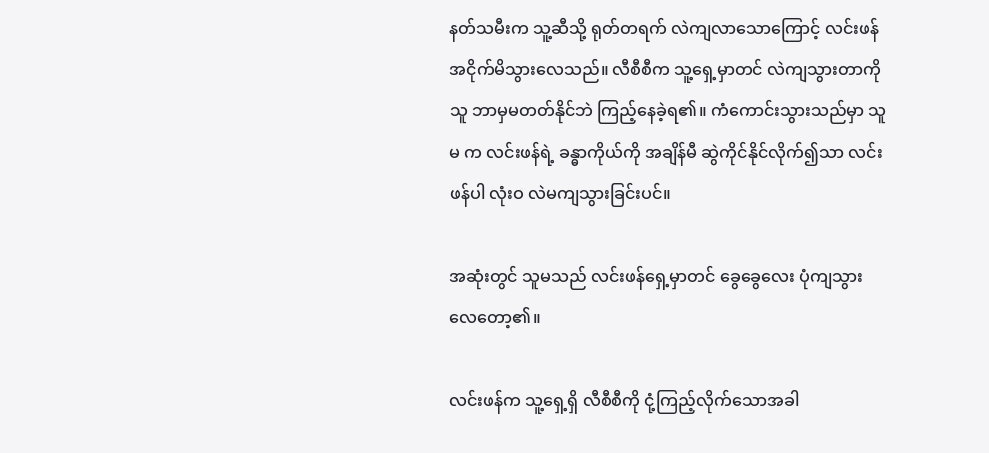နတ်သမီးက သူ့ဆီသို့ ရုတ်တရက် လဲကျလာသောကြောင့် လင်းဖန် အငိုက်မိသွားလေသည်။ လီစီစီက သူ့ရှေ့မှာတင် လဲကျသွားတာကို သူ ဘာမှမတတ်နိုင်ဘဲ ကြည့်နေခဲ့ရ၏။ ကံကောင်းသွားသည်မှာ သူမ က လင်းဖန်ရဲ့ ခန္ဓာကိုယ်ကို အချိန်မီ ဆွဲကိုင်နိုင်လိုက်၍သာ လင်းဖန်ပါ လုံးဝ လဲမကျသွားခြင်းပင်။

အဆုံးတွင် သူမသည် လင်းဖန်ရှေ့မှာတင် ခွေခွေလေး ပုံကျသွားလေတော့၏။

လင်းဖန်က သူ့ရှေ့ရှိ လီစီစီကို ငုံ့ကြည့်လိုက်သောအခါ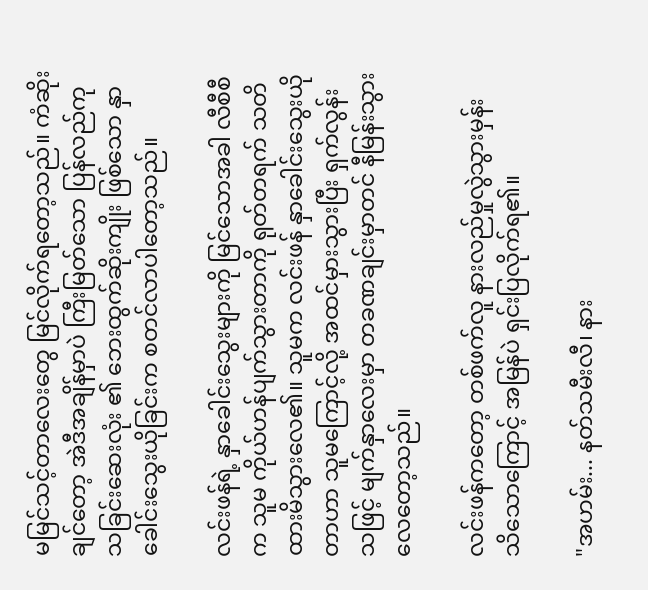မမြင်သင့်တာလေးတွေ မြင်လိုက်ရတော့သည်။ ကံဆိုးချင်တော့ အဲဒီအချိန်မှာပဲ ကြီးမြတ်သော ပြန်လည်ကုသခြင်းဆေးလုံး ၏ ဘေးထွက်ဆိုးကျိုး ဖြစ်သော နှာခေါင်းသွေးယိုခြင်းက စတင်လာပါတော့သည်။

လင်းဖန်ရဲ့ နှာခေါင်းသွေးများကို မြင်သောအခါ လီစီစီက သူမ ကိုယ်ဟန်ပျက်သွားတာကို ရုတ်တရက် သတိထားမိသွားလေ၏။ သူမက လင်းဖန် နှာခေါင်းသွေးယိုတာဟာ သူမကြောင့်လို့ အထင်မှားသွားပြီး ရှက်လွန်းသဖြင့် မျက်နှာလေးမှာ တခဏချင်းမှာတင် နီမြန်းသွားလေတော့သည်။

လင်းဖန်ကတော့ တစ်ဖက်လူ နားလည်မှုလွဲသွားမှန်း သိသောကြောင့် အမြန်ပဲ ရှင်းပြလိုက်ရ၏။

"အဟမ်း... နတ်သမီးလီ၊ နား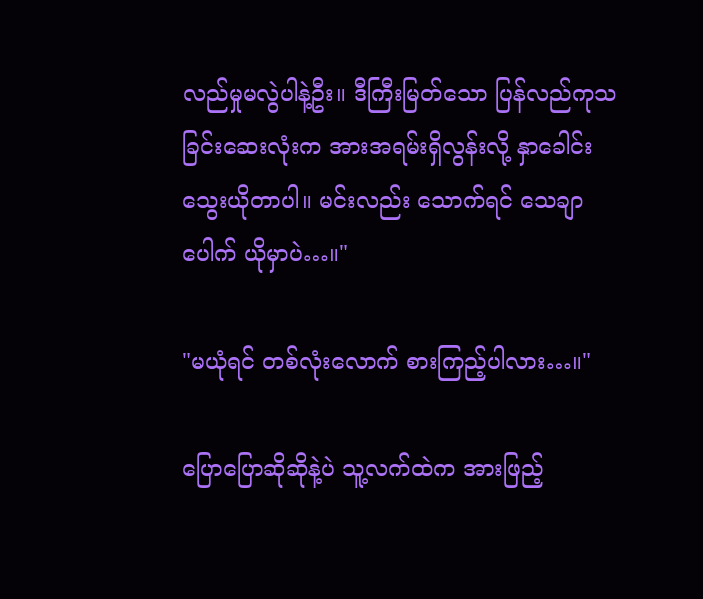လည်မှုမလွဲပါနဲ့ဦး။ ဒီကြီးမြတ်သော ပြန်လည်ကုသခြင်းဆေးလုံးက အားအရမ်းရှိလွန်းလို့ နှာခေါင်းသွေးယိုတာပါ။ မင်းလည်း သောက်ရင် သေချာပေါက် ယိုမှာပဲ…။"

"မယုံရင် တစ်လုံးလောက် စားကြည့်ပါလား…။"

ပြောပြောဆိုဆိုနဲ့ပဲ သူ့လက်ထဲက အားဖြည့်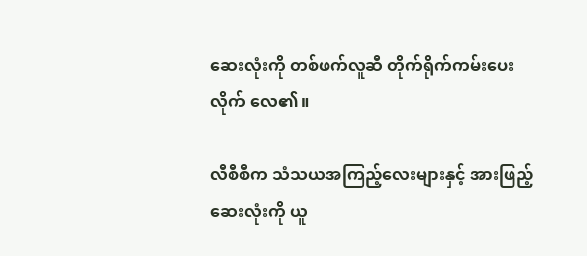ဆေးလုံးကို တစ်ဖက်လူဆီ တိုက်ရိုက်ကမ်းပေးလိုက် လေ၏။

လီစီစီက သံသယအကြည့်လေးများနှင့် အားဖြည့်ဆေးလုံးကို ယူ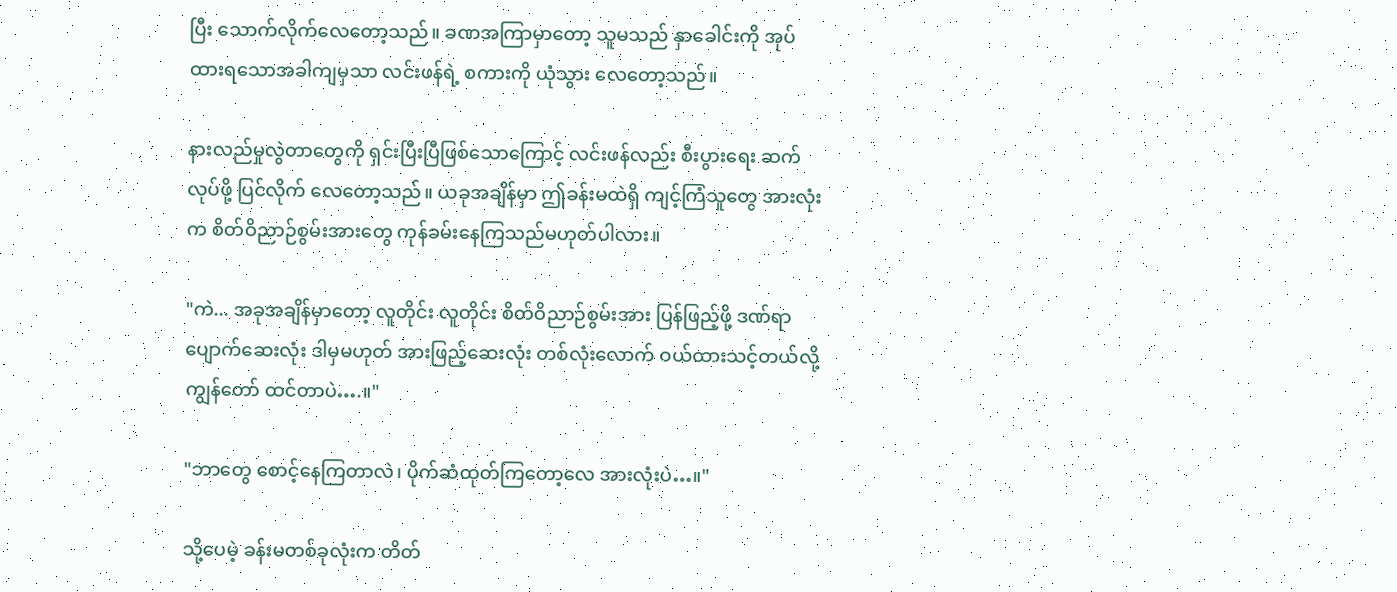ပြီး သောက်လိုက်လေတော့သည်။ ခဏအကြာမှာတော့ သူမသည် နှာခေါင်းကို အုပ်ထားရသောအခါကျမှသာ လင်းဖန်ရဲ့ စကားကို ယုံသွား လေတော့သည်။

နားလည်မှုလွဲတာတွေကို ရှင်းပြီးပြီဖြစ်သောကြောင့် လင်းဖန်လည်း စီးပွားရေး ဆက်လုပ်ဖို့ ပြင်လိုက် လေတော့သည်။ ယခုအချိန်မှာ ဤခန်းမထဲရှိ ကျင့်ကြံသူတွေ အားလုံးက စိတ်ဝိညာဉ်စွမ်းအားတွေ ကုန်ခမ်းနေကြသည်မဟုတ်ပါလား။

"ကဲ... အခုအချိန်မှာတော့ လူတိုင်း လူတိုင်း စိတ်ဝိညာဉ်စွမ်းအား ပြန်ဖြည့်ဖို့ ဒဏ်ရာပျောက်ဆေးလုံး ဒါမှမဟုတ် အားဖြည့်ဆေးလုံး တစ်လုံးလောက် ဝယ်ထားသင့်တယ်လို့ ကျွန်တော် ထင်တာပဲ….။"

"ဘာတွေ စောင့်နေကြတာလဲ၊ ပိုက်ဆံထုတ်ကြတော့လေ အားလုံးပဲ…။"

သို့ပေမဲ့ ခန်းမတစ်ခုလုံးက တိတ်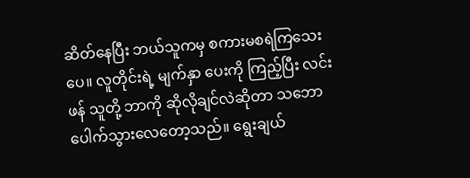ဆိတ်နေပြီး ဘယ်သူကမှ စကားမစရဲကြသေးပေ။ လူတိုင်းရဲ့ မျက်နှာ ပေးကို ကြည့်ပြီး လင်းဖန် သူတို့ ဘာကို ဆိုလိုချင်လဲဆိုတာ သဘောပေါက်သွားလေတော့သည်။ ရွေးချယ်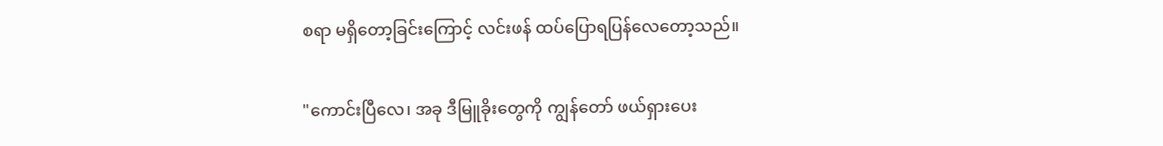စရာ မရှိတော့ခြင်းကြောင့် လင်းဖန် ထပ်ပြောရပြန်လေတော့သည်။

"ကောင်းပြီလေ၊ အခု ဒီမြူခိုးတွေကို ကျွန်တော် ဖယ်ရှားပေး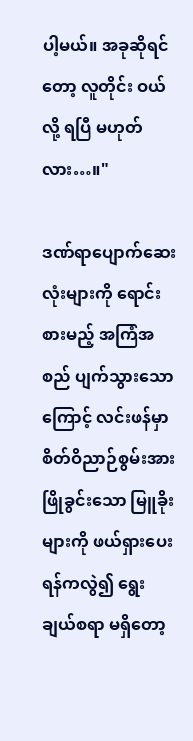ပါ့မယ်။ အခုဆိုရင်တော့ လူတိုင်း ဝယ်လို့ ရပြီ မဟုတ်လား…။"

ဒဏ်ရာပျောက်ဆေးလုံးများကို ရောင်းစားမည့် အကြံအစည် ပျက်သွားသောကြောင့် လင်းဖန်မှာ စိတ်ဝိညာဉ်စွမ်းအား ဖြိုခွင်းသော မြူခိုးများကို ဖယ်ရှားပေးရန်ကလွဲ၍ ရွေးချယ်စရာ မရှိတော့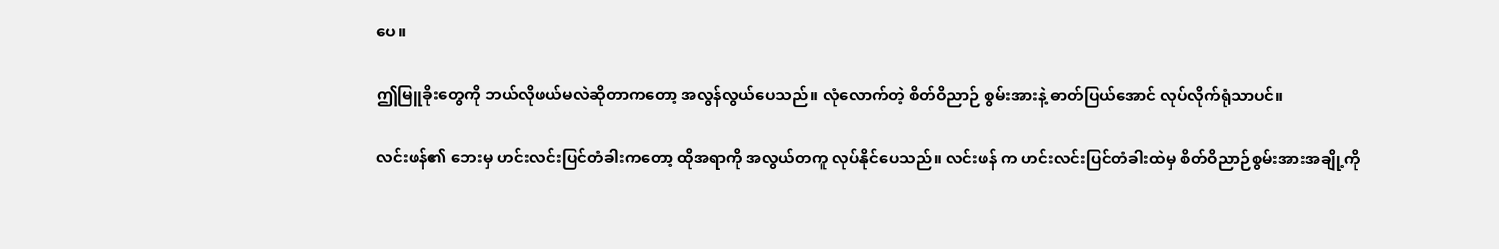ပေ။

ဤမြူခိုးတွေကို ဘယ်လိုဖယ်မလဲဆိုတာကတော့ အလွန်လွယ်ပေသည်။ လုံလောက်တဲ့ စိတ်ဝိညာဉ် စွမ်းအားနဲ့ ဓာတ်ပြယ်အောင် လုပ်လိုက်ရုံသာပင်။

လင်းဖန်၏ ဘေးမှ ဟင်းလင်းပြင်တံခါးကတော့ ထိုအရာကို အလွယ်တကူ လုပ်နိုင်ပေသည်။ လင်းဖန် က ဟင်းလင်းပြင်တံခါးထဲမှ စိတ်ဝိညာဉ်စွမ်းအားအချို့ကို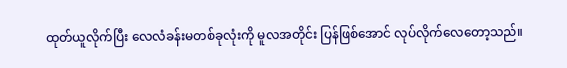ထုတ်ယူလိုက်ပြီး လေလံခန်းမတစ်ခုလုံးကို မူလအတိုင်း ပြန်ဖြစ်အောင် လုပ်လိုက်လေတော့သည်။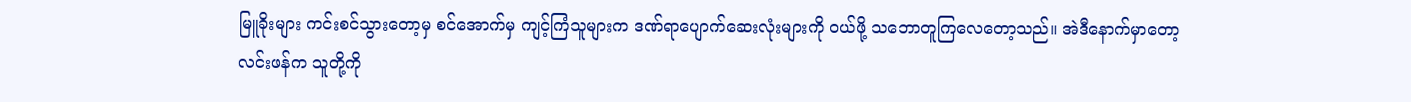မြူခိုးများ ကင်းစင်သွားတော့မှ စင်အောက်မှ ကျင့်ကြံသူများက ဒဏ်ရာပျောက်ဆေးလုံးများကို ဝယ်ဖို့ သဘောတူကြလေတော့သည်။ အဲဒီနောက်မှာတော့ လင်းဖန်က သူတို့ကို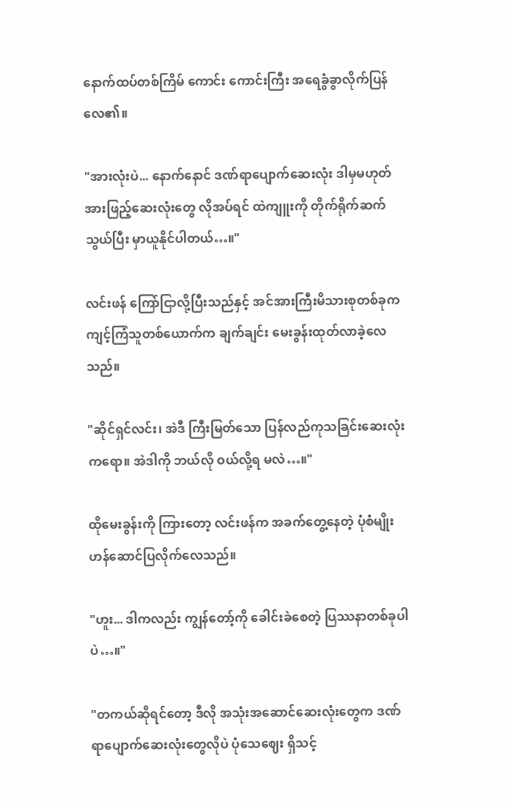နောက်ထပ်တစ်ကြိမ် ကောင်း ကောင်းကြီး အရေခွံခွာလိုက်ပြန်လေ၏။

"အားလုံးပဲ... နောက်နောင် ဒဏ်ရာပျောက်ဆေးလုံး ဒါမှမဟုတ် အားဖြည့်ဆေးလုံးတွေ လိုအပ်ရင် ထဲကျူးကို တိုက်ရိုက်ဆက်သွယ်ပြီး မှာယူနိုင်ပါတယ်…။"

လင်းဖန် ကြော်ငြာလို့ပြီးသည်နှင့် အင်အားကြီးမိသားစုတစ်ခုက ကျင့်ကြံသူတစ်ယောက်က ချက်ချင်း မေးခွန်းထုတ်လာခဲ့လေသည်။

"ဆိုင်ရှင်လင်း၊ အဲဒီ ကြီးမြတ်သော ပြန်လည်ကုသခြင်းဆေးလုံးကရော။ အဲဒါကို ဘယ်လို ဝယ်လို့ရ မလဲ…။"

ထိုမေးခွန်းကို ကြားတော့ လင်းဖန်က အခက်တွေ့နေတဲ့ ပုံစံမျိုး ဟန်ဆောင်ပြလိုက်လေသည်။

"ဟူး... ဒါကလည်း ကျွန်တော့်ကို ခေါင်းခဲစေတဲ့ ပြဿနာတစ်ခုပါပဲ…။"

"တကယ်ဆိုရင်တော့ ဒီလို အသုံးအဆောင်ဆေးလုံးတွေက ဒဏ်ရာပျောက်ဆေးလုံးတွေလိုပဲ ပုံသေဈေး ရှိသင့်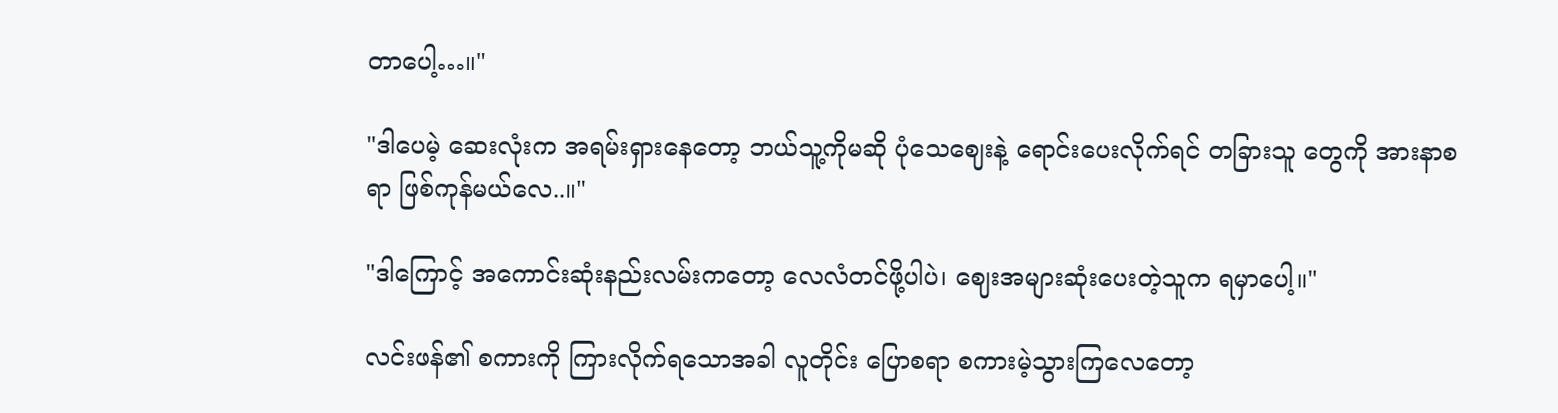တာပေါ့…။"

"ဒါပေမဲ့ ဆေးလုံးက အရမ်းရှားနေတော့ ဘယ်သူ့ကိုမဆို ပုံသေဈေးနဲ့ ရောင်းပေးလိုက်ရင် တခြားသူ တွေကို အားနာစရာ ဖြစ်ကုန်မယ်လေ..။"

"ဒါကြောင့် အကောင်းဆုံးနည်းလမ်းကတော့ လေလံတင်ဖို့ပါပဲ၊ ဈေးအများဆုံးပေးတဲ့သူက ရမှာပေါ့။"

လင်းဖန်၏ စကားကို ကြားလိုက်ရသောအခါ လူတိုင်း ပြောစရာ စကားမဲ့သွားကြလေတော့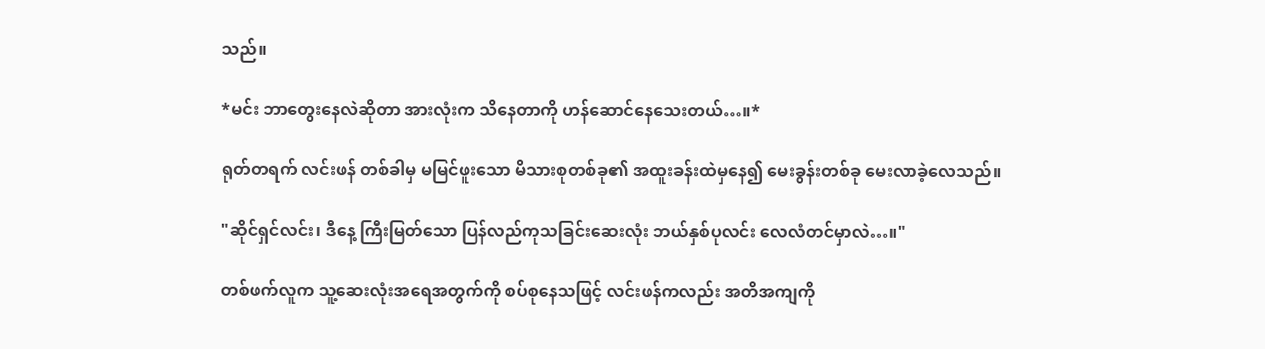သည်။

*မင်း ဘာတွေးနေလဲဆိုတာ အားလုံးက သိနေတာကို ဟန်ဆောင်နေသေးတယ်…။*

ရုတ်တရက် လင်းဖန် တစ်ခါမှ မမြင်ဖူးသော မိသားစုတစ်ခု၏ အထူးခန်းထဲမှနေ၍ မေးခွန်းတစ်ခု မေးလာခဲ့လေသည်။

"ဆိုင်ရှင်လင်း၊ ဒီနေ့ ကြီးမြတ်သော ပြန်လည်ကုသခြင်းဆေးလုံး ဘယ်နှစ်ပုလင်း လေလံတင်မှာလဲ…။"

တစ်ဖက်လူက သူ့ဆေးလုံးအရေအတွက်ကို စပ်စုနေသဖြင့် လင်းဖန်ကလည်း အတိအကျကို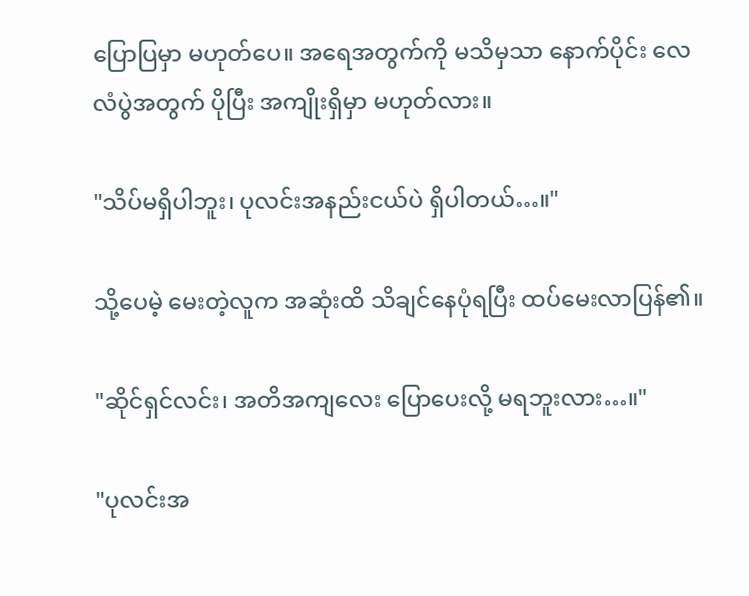ပြောပြမှာ မဟုတ်ပေ။ အရေအတွက်ကို မသိမှသာ နောက်ပိုင်း လေလံပွဲအတွက် ပိုပြီး အကျိုးရှိမှာ မဟုတ်လား။

"သိပ်မရှိပါဘူး၊ ပုလင်းအနည်းငယ်ပဲ ရှိပါတယ်…။"

သို့ပေမဲ့ မေးတဲ့လူက အဆုံးထိ သိချင်နေပုံရပြီး ထပ်မေးလာပြန်၏။

"ဆိုင်ရှင်လင်း၊ အတိအကျလေး ပြောပေးလို့ မရဘူးလား…။"

"ပုလင်းအ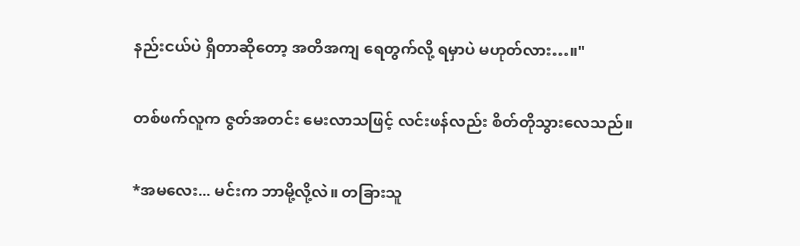နည်းငယ်ပဲ ရှိတာဆိုတော့ အတိအကျ ရေတွက်လို့ ရမှာပဲ မဟုတ်လား…။"

တစ်ဖက်လူက ဇွတ်အတင်း မေးလာသဖြင့် လင်းဖန်လည်း စိတ်တိုသွားလေသည်။

*အမလေး... မင်းက ဘာမို့လို့လဲ။ တခြားသူ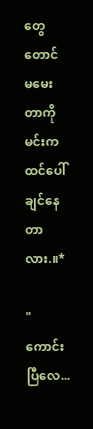တွေတောင် မမေးတာကို မင်းက ထင်ပေါ်ချင်နေတာလား.။*

"ကောင်းပြီလေ...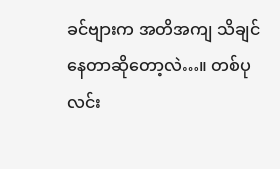ခင်ဗျားက အတိအကျ သိချင်နေတာဆိုတော့လဲ…။ တစ်ပုလင်း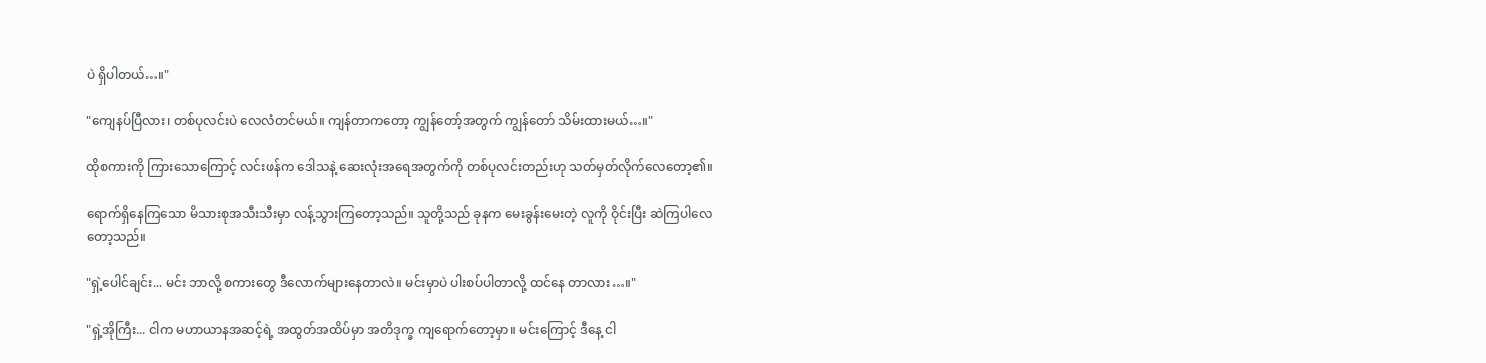ပဲ ရှိပါတယ်…။"

"ကျေနပ်ပြီလား၊ တစ်ပုလင်းပဲ လေလံတင်မယ်။ ကျန်တာကတော့ ကျွန်တော့်အတွက် ကျွန်တော် သိမ်းထားမယ်…။"

ထိုစကားကို ကြားသောကြောင့် လင်းဖန်က ဒေါသနဲ့ ဆေးလုံးအရေအတွက်ကို တစ်ပုလင်းတည်းဟု သတ်မှတ်လိုက်လေတော့၏။

ရောက်ရှိနေကြသော မိသားစုအသီးသီးမှာ လန့်သွားကြတော့သည်။ သူတို့သည် ခုနက မေးခွန်းမေးတဲ့ လူကို ဝိုင်းပြီး ဆဲကြပါလေတော့သည်။

"ရှဲ့ပေါင်ချင်း... မင်း ဘာလို့ စကားတွေ ဒီလောက်များနေတာလဲ။ မင်းမှာပဲ ပါးစပ်ပါတာလို့ ထင်နေ တာလား…။"

"ရှဲ့အိုကြီး... ငါက မဟာယာနအဆင့်ရဲ့ အထွတ်အထိပ်မှာ အတိဒုက္ခ ကျရောက်တော့မှာ။ မင်းကြောင့် ဒီနေ့ ငါ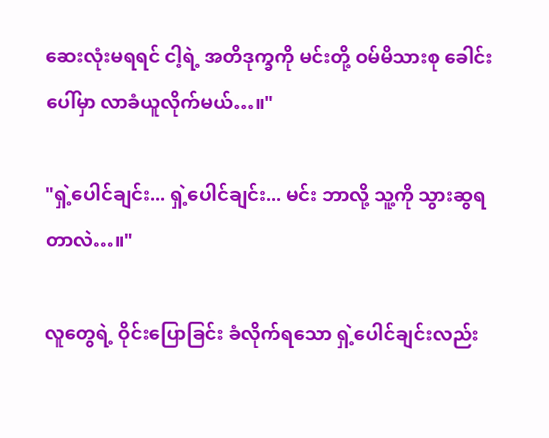ဆေးလုံးမရရင် ငါ့ရဲ့ အတိဒုက္ခကို မင်းတို့ ဝမ်မိသားစု ခေါင်းပေါ်မှာ လာခံယူလိုက်မယ်…။"

"ရှဲ့ပေါင်ချင်း... ရှဲ့ပေါင်ချင်း... မင်း ဘာလို့ သူ့ကို သွားဆွရတာလဲ…။"

လူတွေရဲ့ ဝိုင်းပြောခြင်း ခံလိုက်ရသော ရှဲ့ပေါင်ချင်းလည်း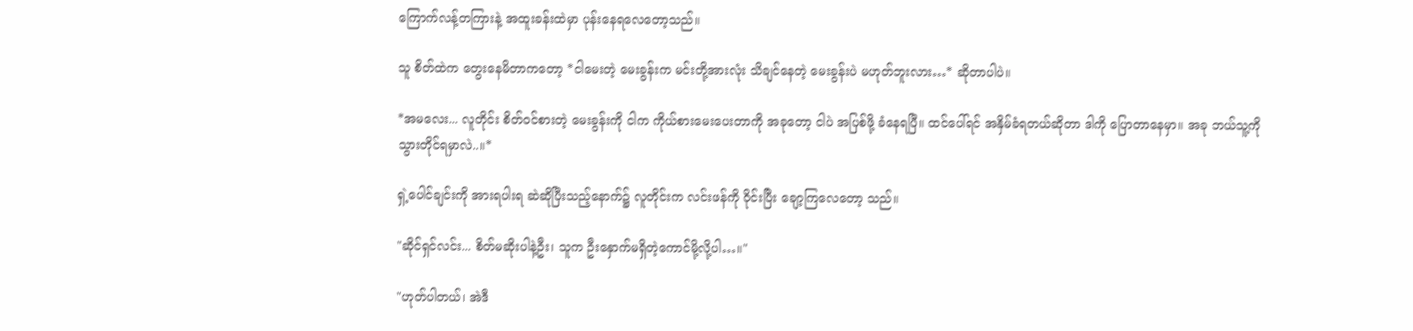ကြောက်လန့်တကြားနဲ့ အထူးခန်းထဲမှာ ပုန်းနေရလေတော့သည်။

သူ စိတ်ထဲက တွေးနေမိတာကတော့ *ငါမေးတဲ့ မေးခွန်းက မင်းတို့အားလုံး သိချင်နေတဲ့ မေးခွန်းပဲ မဟုတ်ဘူးလား…* ဆိုတာပါပဲ။

*အမလေး... လူတိုင်း စိတ်ဝင်စားတဲ့ မေးခွန်းကို ငါက ကိုယ်စားမေးပေးတာကို အခုတော့ ငါပဲ အပြစ်ဖို့ ခံနေရပြီ။ ထင်ပေါ်ရင် အနှိမ်ခံရတယ်ဆိုတာ ဒါကို ပြောတာနေမှာ။ အခု ဘယ်သူ့ကို သွားတိုင်ရမှာလဲ..။*

ရှဲ့ပေါင်ချင်းကို အားရပါးရ ဆဲဆိုပြီးသည့်နောက်၌ လူတိုင်းက လင်းဖန်ကို ဝိုင်းပြီး ချော့ကြလေတော့ သည်။

"ဆိုင်ရှင်လင်း... စိတ်မဆိုးပါနဲ့ဦး၊ သူက ဦးနှောက်မရှိတဲ့ကောင်မို့လို့ပါ…။"

"ဟုတ်ပါတယ်၊ အဲဒီ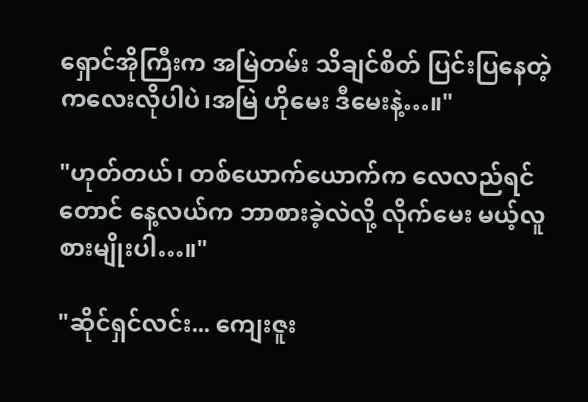ရှောင်အိုကြီးက အမြဲတမ်း သိချင်စိတ် ပြင်းပြနေတဲ့ ကလေးလိုပါပဲ၊အမြဲ ဟိုမေး ဒီမေးနဲ့…။"

"ဟုတ်တယ်၊ တစ်ယောက်ယောက်က လေလည်ရင်တောင် နေ့လယ်က ဘာစားခဲ့လဲလို့ လိုက်မေး မယ့်လူစားမျိုးပါ…။"

"ဆိုင်ရှင်လင်း... ကျေးဇူး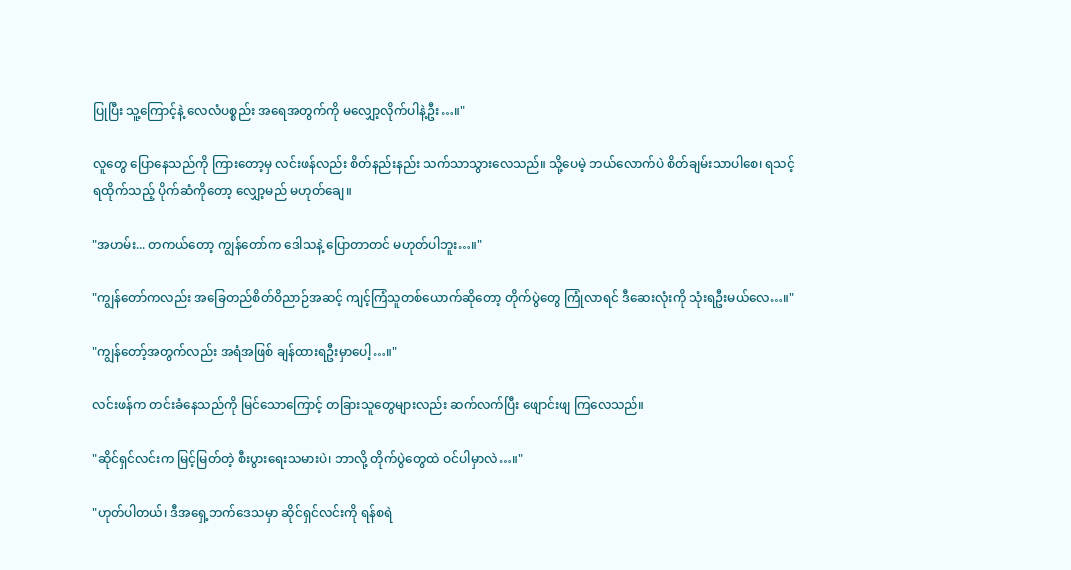ပြုပြီး သူ့ကြောင့်နဲ့ လေလံပစ္စည်း အရေအတွက်ကို မလျှော့လိုက်ပါနဲ့ဦး…။"

လူတွေ ပြောနေသည်ကို ကြားတော့မှ လင်းဖန်လည်း စိတ်နည်းနည်း သက်သာသွားလေသည်။ သို့ပေမဲ့ ဘယ်လောက်ပဲ စိတ်ချမ်းသာပါစေ၊ ရသင့်ရထိုက်သည့် ပိုက်ဆံကိုတော့ လျှော့မည် မဟုတ်ချေ။

"အဟမ်း... တကယ်တော့ ကျွန်တော်က ဒေါသနဲ့ ပြောတာတင် မဟုတ်ပါဘူး…။"

"ကျွန်တော်ကလည်း အခြေတည်စိတ်ဝိညာဉ်အဆင့် ကျင့်ကြံသူတစ်ယောက်ဆိုတော့ တိုက်ပွဲတွေ ကြုံလာရင် ဒီဆေးလုံးကို သုံးရဦးမယ်လေ…။"

"ကျွန်တော့်အတွက်လည်း အရံအဖြစ် ချန်ထားရဦးမှာပေါ့…။"

လင်းဖန်က တင်းခံနေသည်ကို မြင်သောကြောင့် တခြားသူတွေများလည်း ဆက်လက်ပြီး ဖျောင်းဖျ ကြလေသည်။

"ဆိုင်ရှင်လင်းက မြင့်မြတ်တဲ့ စီးပွားရေးသမားပဲ၊ ဘာလို့ တိုက်ပွဲတွေထဲ ဝင်ပါမှာလဲ…။"

"ဟုတ်ပါတယ်၊ ဒီအရှေ့ဘက်ဒေသမှာ ဆိုင်ရှင်လင်းကို ရန်စရဲ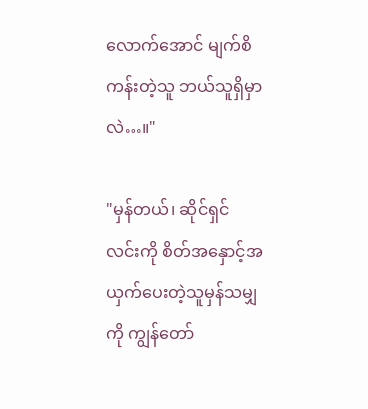လောက်အောင် မျက်စိကန်းတဲ့သူ ဘယ်သူရှိမှာလဲ…။"

"မှန်တယ်၊ ဆိုင်ရှင်လင်းကို စိတ်အနှောင့်အယှက်ပေးတဲ့သူမှန်သမျှကို ကျွန်တော်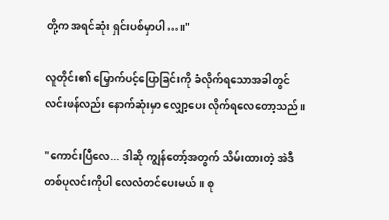တို့က အရင်ဆုံး ရှင်းပစ်မှာပါ…။"

လူတိုင်း၏ မြှောက်ပင့်ပြောခြင်းကို ခံလိုက်ရသောအခါတွင် လင်းဖန်လည်း နောက်ဆုံးမှာ လျှော့ပေး လိုက်ရလေတော့သည်။

"ကောင်းပြီလေ... ဒါဆို ကျွန်တော့်အတွက် သိမ်းထားတဲ့ အဲဒီတစ်ပုလင်းကိုပါ လေလံတင်ပေးမယ်။ စု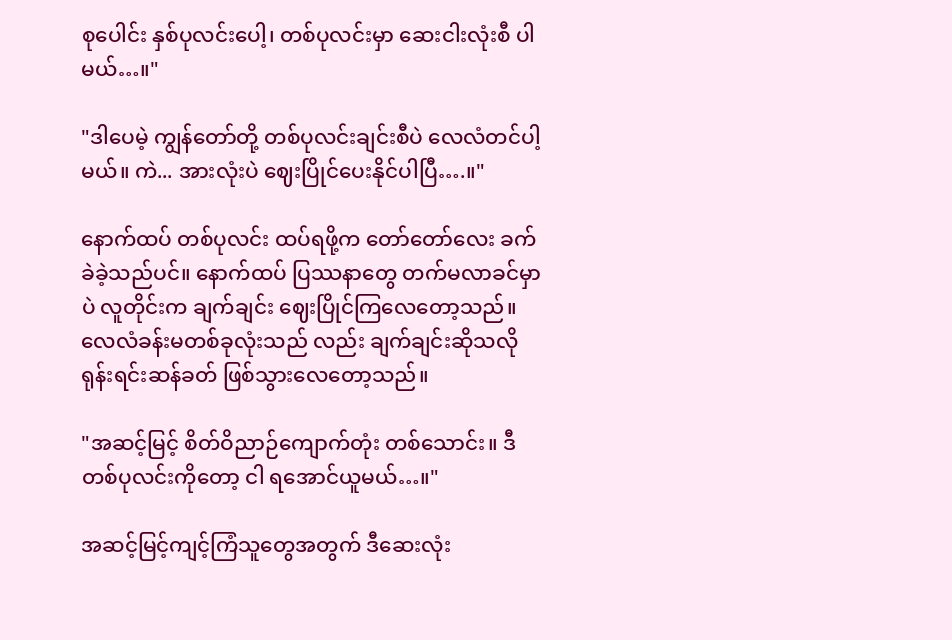စုပေါင်း နှစ်ပုလင်းပေါ့၊ တစ်ပုလင်းမှာ ဆေးငါးလုံးစီ ပါမယ်…။"

"ဒါပေမဲ့ ကျွန်တော်တို့ တစ်ပုလင်းချင်းစီပဲ လေလံတင်ပါ့မယ်။ ကဲ... အားလုံးပဲ ဈေးပြိုင်ပေးနိုင်ပါပြီ….။"

နောက်ထပ် တစ်ပုလင်း ထပ်ရဖို့က တော်တော်လေး ခက်ခဲခဲ့သည်ပင်။ နောက်ထပ် ပြဿနာတွေ တက်မလာခင်မှာပဲ လူတိုင်းက ချက်ချင်း ဈေးပြိုင်ကြလေတော့သည်။ လေလံခန်းမတစ်ခုလုံးသည် လည်း ချက်ချင်းဆိုသလို ရုန်းရင်းဆန်ခတ် ဖြစ်သွားလေတော့သည်။

"အဆင့်မြင့် စိတ်ဝိညာဉ်ကျောက်တုံး တစ်သောင်း။ ဒီတစ်ပုလင်းကိုတော့ ငါ ရအောင်ယူမယ်…။"

အဆင့်မြင့်ကျင့်ကြံသူတွေအတွက် ဒီဆေးလုံး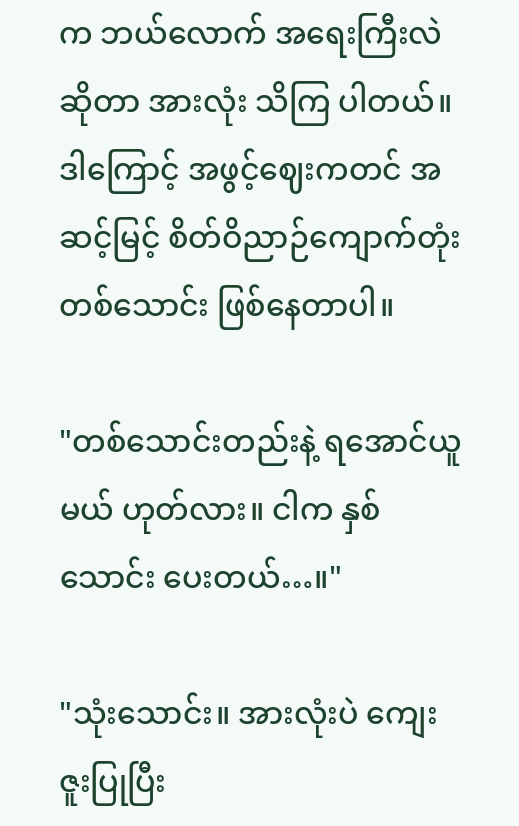က ဘယ်လောက် အရေးကြီးလဲဆိုတာ အားလုံး သိကြ ပါတယ်။ ဒါကြောင့် အဖွင့်ဈေးကတင် အဆင့်မြင့် စိတ်ဝိညာဉ်ကျောက်တုံး တစ်သောင်း ဖြစ်နေတာပါ။

"တစ်သောင်းတည်းနဲ့ ရအောင်ယူမယ် ဟုတ်လား။ ငါက နှစ်သောင်း ပေးတယ်…။"

"သုံးသောင်း။ အားလုံးပဲ ကျေးဇူးပြုပြီး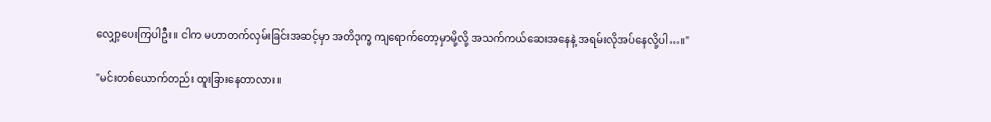လျှော့ပေးကြပါဦး။ ငါက မဟာတက်လှမ်းခြင်းအဆင့်မှာ အတိဒုက္ခ ကျရောက်တော့မှာမို့လို့ အသက်ကယ်ဆေးအနေနဲ့ အရမ်းလိုအပ်နေလို့ပါ…။"

"မင်းတစ်ယောက်တည်း ထူးခြားနေတာလား။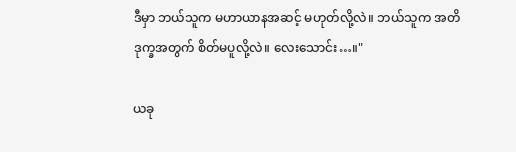ဒီမှာ ဘယ်သူက မဟာယာနအဆင့် မဟုတ်လို့လဲ။ ဘယ်သူက အတိဒုက္ခအတွက် စိတ်မပူလို့လဲ။ လေးသောင်း…။"

ယခု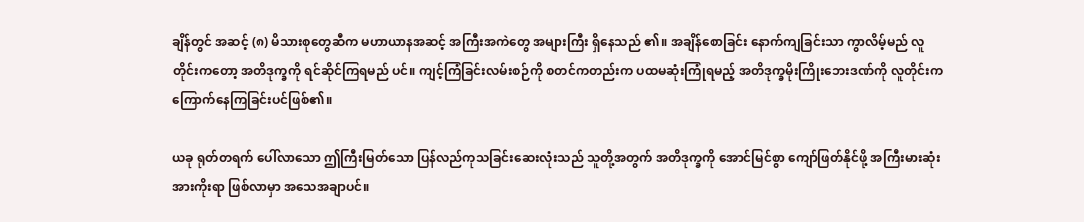ချိန်တွင် အဆင့် (၈) မိသားစုတွေဆီက မဟာယာနအဆင့် အကြီးအကဲတွေ အများကြီး ရှိနေသည် ၏။ အချိန်စောခြင်း နောက်ကျခြင်းသာ ကွာလိမ့်မည် လူတိုင်းကတော့ အတိဒုက္ခကို ရင်ဆိုင်ကြရမည် ပင်။ ကျင့်ကြံခြင်းလမ်းစဉ်ကို စတင်ကတည်းက ပထမဆုံးကြုံရမည့် အတိဒုက္ခမိုးကြိုးဘေးဒဏ်ကို လူတိုင်းက ကြောက်နေကြခြင်းပင်ဖြစ်၏။

ယခု ရုတ်တရက် ပေါ်လာသော ဤကြီးမြတ်သော ပြန်လည်ကုသခြင်းဆေးလုံးသည် သူတို့အတွက် အတိဒုက္ခကို အောင်မြင်စွာ ကျော်ဖြတ်နိုင်ဖို့ အကြီးမားဆုံး အားကိုးရာ ဖြစ်လာမှာ အသေအချာပင်။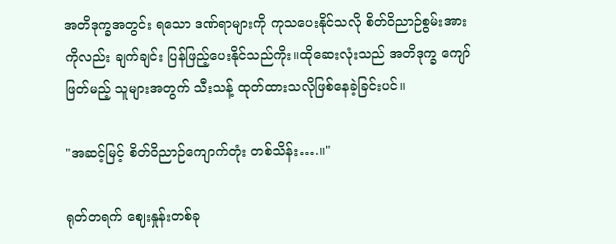အတိဒုက္ခအတွင်း ရသော ဒဏ်ရာများကို ကုသပေးနိုင်သလို စိတ်ဝိညာဉ်စွမ်းအားကိုလည်း ချက်ချင်း ပြန်ဖြည့်ပေးနိုင်သည်ကိုး။ထိုဆေးလုံးသည် အတိဒုက္ခ ကျော်ဖြတ်မည့် သူများအတွက် သီးသန့် ထုတ်ထားသလိုဖြစ်နေခဲ့ခြင်းပင်။

"အဆင့်မြင့် စိတ်ဝိညာဉ်ကျောက်တုံး တစ်သိန်း….။"

ရုတ်တရက် ဈေးနှုန်းတစ်ခု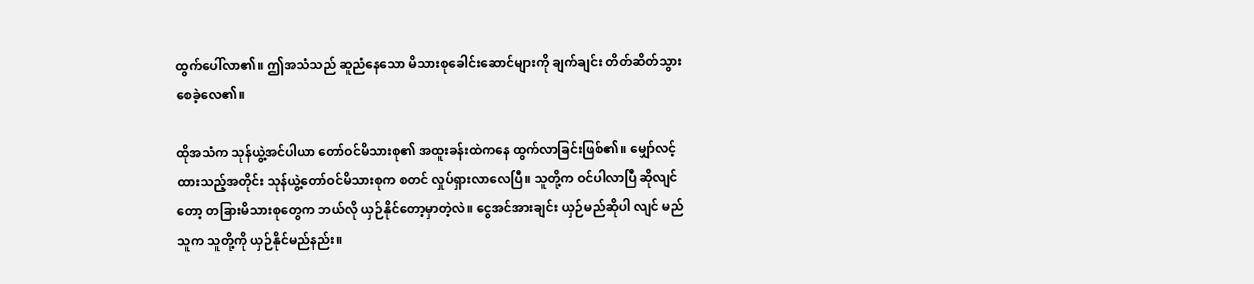ထွက်ပေါ်လာ၏။ ဤအသံသည် ဆူညံနေသော မိသားစုခေါင်းဆောင်များကို ချက်ချင်း တိတ်ဆိတ်သွားစေခဲ့လေ၏။

ထိုအသံက သုန်ယွဲ့အင်ပါယာ တော်ဝင်မိသားစု၏ အထူးခန်းထဲကနေ ထွက်လာခြင်းဖြစ်၏။ မျှော်လင့် ထားသည့်အတိုင်း သုန်ယွဲ့တော်ဝင်မိသားစုက စတင် လှုပ်ရှားလာလေပြီ။ သူတို့က ဝင်ပါလာပြီ ဆိုလျင်တော့ တခြားမိသားစုတွေက ဘယ်လို ယှဉ်နိုင်တော့မှာတဲ့လဲ။ ငွေအင်အားချင်း ယှဉ်မည်ဆိုပါ လျင် မည်သူက သူတို့ကို ယှဉ်နိုင်မည်နည်း။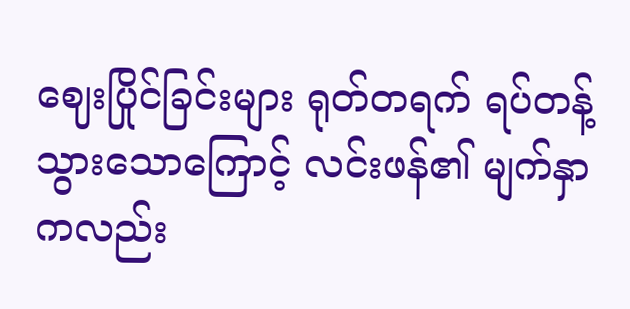ဈေးပြိုင်ခြင်းများ ရုတ်တရက် ရပ်တန့်သွားသောကြောင့် လင်းဖန်၏ မျက်နှာကလည်း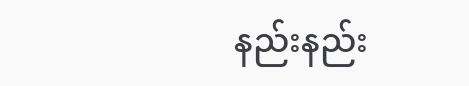နည်းနည်း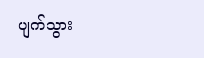ပျက်သွား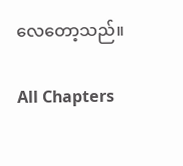လေတော့သည်။

All Chapters